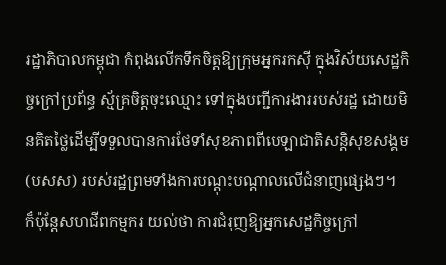រដ្ឋាភិបាលកម្ពុជា កំពុងលើកទឹកចិត្តឱ្យក្រុមអ្នករកស៊ី ក្នុងវិស័យសេដ្ឋកិច្ចក្រៅប្រព័ន្ធ ស្ម័គ្រចិត្តចុះឈ្មោះ ទៅក្នុងបញ្ជីការងាររបស់រដ្ឋ ដោយមិនគិតថ្លៃដើម្បីទទួលបានការថែទាំសុខភាពពីបេឡាជាតិសន្តិសុខសង្គម (បសស) របស់រដ្ឋព្រមទាំងការបណ្ដុះបណ្ដាលលើជំនាញផ្សេងៗ។
ក៏ប៉ុន្តែសហជីពកម្មករ យល់ថា ការជំរុញឱ្យអ្នកសេដ្ឋកិច្ចក្រៅ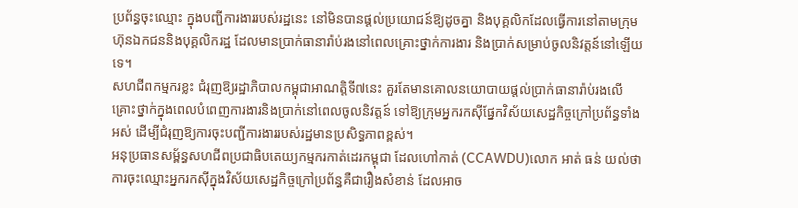ប្រព័ន្ធចុះឈ្មោះ ក្នុងបញ្ជីការងាររបស់រដ្ឋនេះ នៅមិនបានផ្ដល់ប្រយោជន៍ឱ្យដូចគ្នា និងបុគ្គលិកដែលធ្វើការនៅតាមក្រុមហ៊ុនឯកជននិងបុគ្គលិករដ្ឋ ដែលមានប្រាក់ធានារ៉ាប់រងនៅពេលគ្រោះថ្នាក់ការងារ និងប្រាក់សម្រាប់ចូលនិវត្តន៍នៅឡើយទេ។
សហជីពកម្មករខ្លះ ជំរុញឱ្យរដ្ឋាភិបាលកម្ពុជាអាណត្តិទី៧នេះ គួរតែមានគោលនយោបាយផ្ដល់ប្រាក់ធានារ៉ាប់រងលើគ្រោះថ្នាក់ក្នុងពេលបំពេញការងារនិងប្រាក់នៅពេលចូលនិវត្តន៍ ទៅឱ្យក្រុមអ្នករកស៊ីផ្នែកវិស័យសេដ្ឋកិច្ចក្រៅប្រព័ន្ធទាំងអស់ ដើម្បីជំរុញឱ្យការចុះបញ្ជីការងាររបស់រដ្ឋមានប្រសិទ្ធភាពខ្ពស់។
អនុប្រធានសម្ព័ន្ធសហជីពប្រជាធិបតេយ្យកម្មករកាត់ដេរកម្ពុជា ដែលហៅកាត់ (CCAWDU)លោក អាត់ ធន់ យល់ថា ការចុះឈ្មោះអ្នករកស៊ីក្នុងវិស័យសេដ្ឋកិច្ចក្រៅប្រព័ន្ធគឺជារឿងសំខាន់ ដែលអាច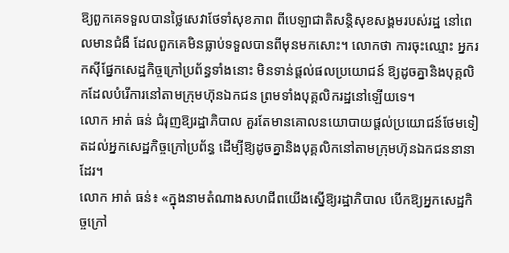ឱ្យពួកគេទទួលបានថ្លៃសេវាថែទាំសុខភាព ពីបេឡាជាតិសន្តិសុខសង្គមរបស់រដ្ឋ នៅពេលមានជំងឺ ដែលពួកគេមិនធ្លាប់ទទួលបានពីមុនមកសោះ។ លោកថា ការចុះឈ្មោះ អ្នករកស៊ីផ្នែកសេដ្ឋកិច្ចក្រៅប្រព័ន្ធទាំងនោះ មិនទាន់ផ្ដល់ផលប្រយោជន៍ ឱ្យដូចគ្នានិងបុគ្គលិកដែលបំរើការនៅតាមក្រុមហ៊ុនឯកជន ព្រមទាំងបុគ្គលិករដ្ឋនៅឡើយទេ។
លោក អាត់ ធន់ ជំរុញឱ្យរដ្ឋាភិបាល គួរតែមានគោលនយោបាយផ្ដល់ប្រយោជន៍ថែមទៀតដល់អ្នកសេដ្ឋកិច្ចក្រៅប្រព័ន្ធ ដើម្បីឱ្យដូចគ្នានិងបុគ្គលិកនៅតាមក្រុមហ៊ុនឯកជននានាដែរ។
លោក អាត់ ធន់៖ «ក្នុងនាមតំណាងសហជីពយើងស្នើឱ្យរដ្ឋាភិបាល បើកឱ្យអ្នកសេដ្ឋកិច្ចក្រៅ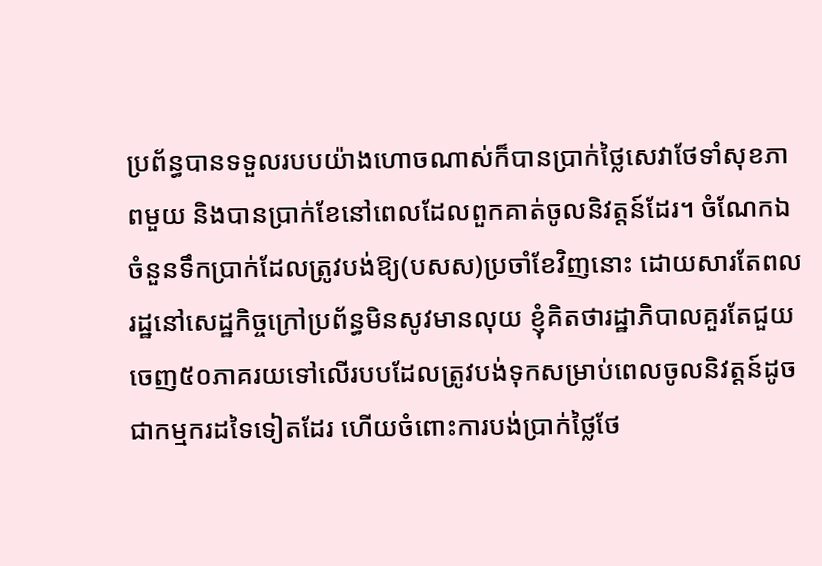ប្រព័ន្ធបានទទួលរបបយ៉ាងហោចណាស់ក៏បានប្រាក់ថ្លៃសេវាថែទាំសុខភាពមួយ និងបានប្រាក់ខែនៅពេលដែលពួកគាត់ចូលនិវត្តន៍ដែរ។ ចំណែកឯចំនួនទឹកប្រាក់ដែលត្រូវបង់ឱ្យ(បសស)ប្រចាំខែវិញនោះ ដោយសារតែពលរដ្ឋនៅសេដ្ឋកិច្ចក្រៅប្រព័ន្ធមិនសូវមានលុយ ខ្ញុំគិតថារដ្ឋាភិបាលគួរតែជួយចេញ៥០ភាគរយទៅលើរបបដែលត្រូវបង់ទុកសម្រាប់ពេលចូលនិវត្តន៍ដូចជាកម្មករដទៃទៀតដែរ ហើយចំពោះការបង់ប្រាក់ថ្លៃថែ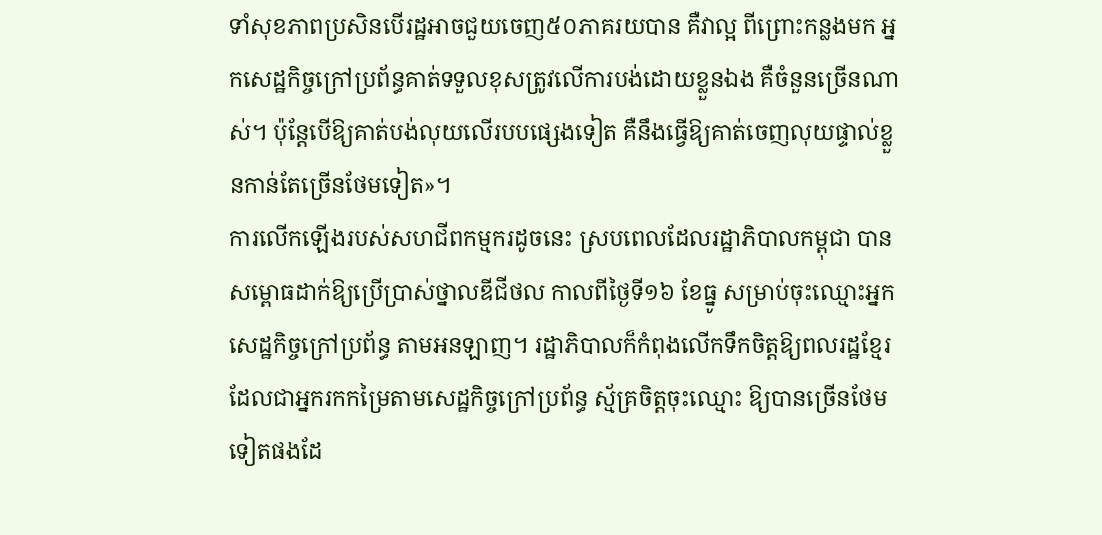ទាំសុខភាពប្រសិនបើរដ្ឋអាចជួយចេញ៥០ភាគរយបាន គឺវាល្អ ពីព្រោះកន្លងមក អ្នកសេដ្ឋកិច្ចក្រៅប្រព័ន្ធគាត់ទទួលខុសត្រូវលើការបង់ដោយខ្លួនឯង គឺចំនួនច្រើនណាស់។ ប៉ុន្តែបើឱ្យគាត់បង់លុយលើរបបផ្សេងទៀត គឺនឹងធ្វើឱ្យគាត់ចេញលុយផ្ទាល់ខ្លួនកាន់តែច្រើនថែមទៀត»។
ការលើកឡើងរបស់សហជីពកម្មករដូចនេះ ស្របពេលដែលរដ្ឋាភិបាលកម្ពុជា បានសម្ពោធដាក់ឱ្យប្រើប្រាស់ថ្នាលឌីជីថល កាលពីថ្ងៃទី១៦ ខែធ្នូ សម្រាប់ចុះឈ្មោះអ្នកសេដ្ឋកិច្ចក្រៅប្រព័ន្ធ តាមអនឡាញ។ រដ្ឋាភិបាលក៏កំពុងលើកទឹកចិត្តឱ្យពលរដ្ឋខ្មែរ ដែលជាអ្នករកកម្រៃតាមសេដ្ឋកិច្ចក្រៅប្រព័ន្ធ ស្ម័គ្រចិត្តចុះឈ្មោះ ឱ្យបានច្រើនថែមទៀតផងដែ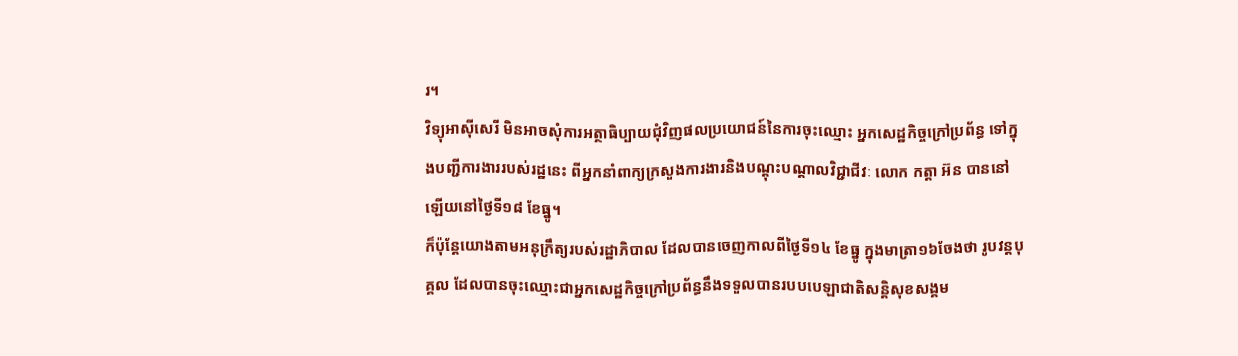រ។
វិទ្យុអាស៊ីសេរី មិនអាចសុំការអត្ថាធិប្បាយជុំវិញផលប្រយោជន៍នៃការចុះឈ្មោះ អ្នកសេដ្ឋកិច្ចក្រៅប្រព័ន្ធ ទៅក្នុងបញ្ជីការងាររបស់រដ្ឋនេះ ពីអ្នកនាំពាក្យក្រសួងការងារនិងបណ្ដុះបណ្ដាលវិជ្ជាជីវៈ លោក កត្តា អ៊ន បាននៅឡើយនៅថ្ងៃទី១៨ ខែធ្នូ។
ក៏ប៉ុន្តែយោងតាមអនុក្រឹត្យរបស់រដ្ឋាភិបាល ដែលបានចេញកាលពីថ្ងៃទី១៤ ខែធ្នូ ក្នុងមាត្រា១៦ចែងថា រូបវន្តបុគ្គល ដែលបានចុះឈ្មោះជាអ្នកសេដ្ឋកិច្ចក្រៅប្រព័ន្ធនឹងទទួលបានរបបបេឡាជាតិសន្តិសុខសង្គម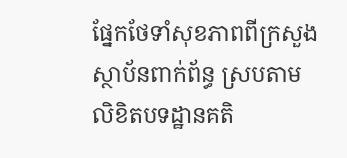ផ្នែកថែទាំសុខភាពពីក្រសួងស្ថាប័នពាក់ព័ន្ធ ស្របតាមលិខិតបទដ្ឋានគតិ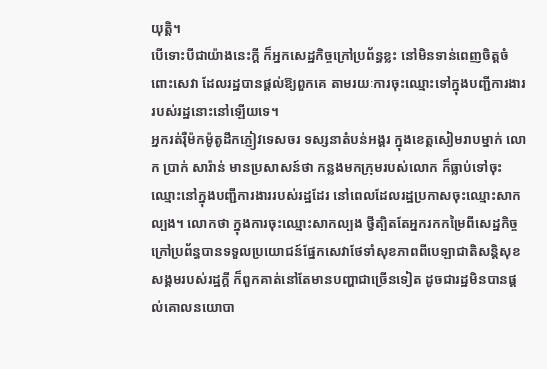យុត្តិ។
បើទោះបីជាយ៉ាងនេះក្តី ក៏អ្នកសេដ្ឋកិច្ចក្រៅប្រព័ន្ធខ្លះ នៅមិនទាន់ពេញចិត្តចំពោះសេវា ដែលរដ្ឋបានផ្ដល់ឱ្យពួកគេ តាមរយៈការចុះឈ្មោះទៅក្នុងបញ្ជីការងាររបស់រដ្ឋនោះនៅឡើយទេ។
អ្នករត់រ៉ឺម៉កម៉ូតូដឹកភ្ញៀវទេសចរ ទស្សនាតំបន់អង្គរ ក្នុងខេត្តសៀមរាបម្នាក់ លោក ប្រាក់ សារ៉ាន់ មានប្រសាសន៍ថា កន្លងមកក្រុមរបស់លោក ក៏ធ្លាប់ទៅចុះឈ្មោះនៅក្នុងបញ្ជីការងាររបស់រដ្ឋដែរ នៅពេលដែលរដ្ឋប្រកាសចុះឈ្មោះសាកល្បង។ លោកថា ក្នុងការចុះឈ្មោះសាកល្បង ថ្វីត្បិតតែអ្នករកកម្រៃពីសេដ្ឋកិច្ចក្រៅប្រព័ន្ធបានទទួលប្រយោជន៍ផ្នែកសេវាថែទាំសុខភាពពីបេឡាជាតិសន្តិសុខសង្គមរបស់រដ្ឋក្តី ក៏ពួកគាត់នៅតែមានបញ្ហាជាច្រើនទៀត ដូចជារដ្ឋមិនបានផ្ដល់គោលនយោបា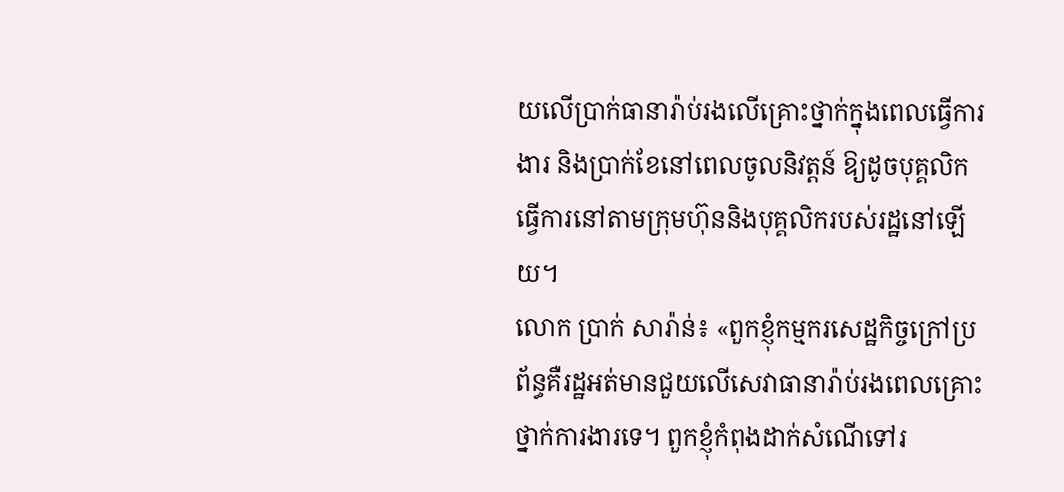យលើប្រាក់ធានារ៉ាប់រងលើគ្រោះថ្នាក់ក្នុងពេលធ្វើការងារ និងប្រាក់ខែនៅពេលចូលនិវត្តន៍ ឱ្យដូចបុគ្គលិកធ្វើការនៅតាមក្រុមហ៊ុននិងបុគ្គលិករបស់រដ្ឋនៅឡើយ។
លោក ប្រាក់ សារ៉ាន់៖ «ពួកខ្ញុំកម្មករសេដ្ឋកិច្ចក្រៅប្រព័ន្ធគឺរដ្ឋអត់មានជួយលើសេវាធានារ៉ាប់រងពេលគ្រោះថ្នាក់ការងារទេ។ ពួកខ្ញុំកំពុងដាក់សំណើទៅរ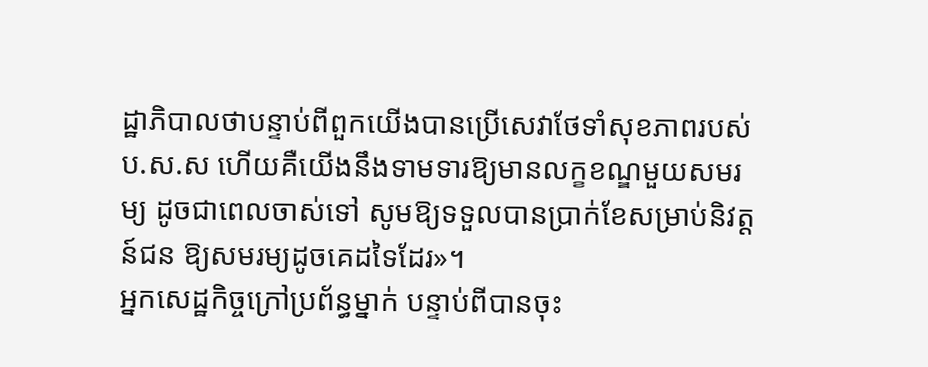ដ្ឋាភិបាលថាបន្ទាប់ពីពួកយើងបានប្រើសេវាថែទាំសុខភាពរបស់ប.ស.ស ហើយគឺយើងនឹងទាមទារឱ្យមានលក្ខខណ្ឌមួយសមរម្យ ដូចជាពេលចាស់ទៅ សូមឱ្យទទួលបានប្រាក់ខែសម្រាប់និវត្តន៍ជន ឱ្យសមរម្យដូចគេដទៃដែរ»។
អ្នកសេដ្ឋកិច្ចក្រៅប្រព័ន្ធម្នាក់ បន្ទាប់ពីបានចុះ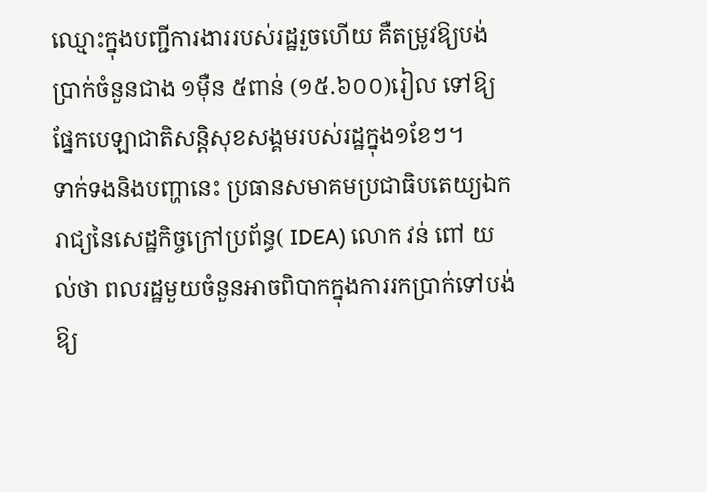ឈ្មោះក្នុងបញ្ជីការងាររបស់រដ្ឋរួចហើយ គឺតម្រូវឱ្យបង់ប្រាក់ចំនួនជាង ១ម៉ឺន ៥ពាន់ (១៥.៦០០)រៀល ទៅឱ្យផ្នែកបេឡាជាតិសន្តិសុខសង្គមរបស់រដ្ឋក្នុង១ខែៗ។
ទាក់ទងនិងបញ្ហានេះ ប្រធានសមាគមប្រជាធិបតេយ្យឯករាជ្យនៃសេដ្ឋកិច្ចក្រៅប្រព័ន្ធ( IDEA) លោក វន់ ពៅ យល់ថា ពលរដ្ឋមួយចំនួនអាចពិបាកក្នុងការរកប្រាក់ទៅបង់ឱ្យ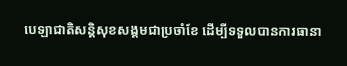បេឡាជាតិសន្តិសុខសង្គមជាប្រចាំខែ ដើម្បីទទួលបានការធានា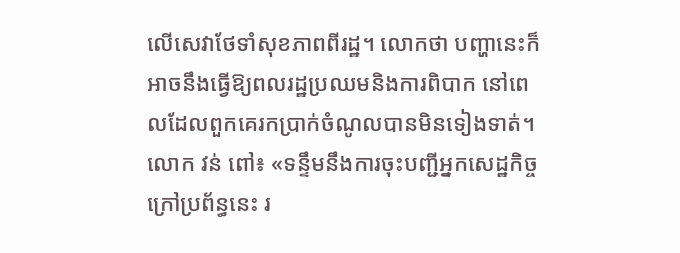លើសេវាថែទាំសុខភាពពីរដ្ឋ។ លោកថា បញ្ហានេះក៏អាចនឹងធ្វើឱ្យពលរដ្ឋប្រឈមនិងការពិបាក នៅពេលដែលពួកគេរកប្រាក់ចំណូលបានមិនទៀងទាត់។
លោក វន់ ពៅ៖ «ទន្ទឹមនឹងការចុះបញ្ជីអ្នកសេដ្ឋកិច្ចក្រៅប្រព័ន្ធនេះ រ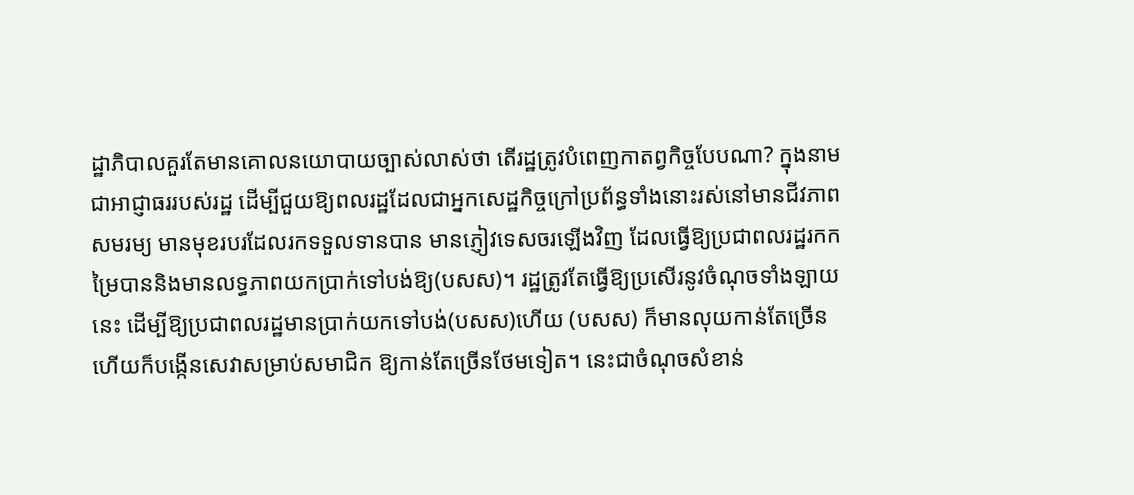ដ្ឋាភិបាលគួរតែមានគោលនយោបាយច្បាស់លាស់ថា តើរដ្ឋត្រូវបំពេញកាតព្វកិច្ចបែបណា? ក្នុងនាមជាអាជ្ញាធររបស់រដ្ឋ ដើម្បីជួយឱ្យពលរដ្ឋដែលជាអ្នកសេដ្ឋកិច្ចក្រៅប្រព័ន្ធទាំងនោះរស់នៅមានជីវភាពសមរម្យ មានមុខរបរដែលរកទទួលទានបាន មានភ្ញៀវទេសចរឡើងវិញ ដែលធ្វើឱ្យប្រជាពលរដ្ឋរកកម្រៃបាននិងមានលទ្ធភាពយកប្រាក់ទៅបង់ឱ្យ(បសស)។ រដ្ឋត្រូវតែធ្វើឱ្យប្រសើរនូវចំណុចទាំងឡាយនេះ ដើម្បីឱ្យប្រជាពលរដ្ឋមានប្រាក់យកទៅបង់(បសស)ហើយ (បសស) ក៏មានលុយកាន់តែច្រើន ហើយក៏បង្កើនសេវាសម្រាប់សមាជិក ឱ្យកាន់តែច្រើនថែមទៀត។ នេះជាចំណុចសំខាន់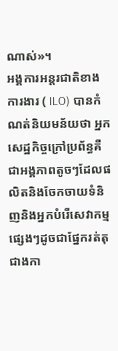ណាស់»។
អង្គការអន្តរជាតិខាងការងារ ( ILO) បានកំណត់និយមន័យថា អ្នកសេដ្ឋកិច្ចក្រៅប្រព័ន្ធគឺជាអង្គភាពតូចៗដែលផលិតនិងចែកចាយទំនិញនិងអ្នកបំរើសេវាកម្មផ្សេងៗដូចជាផ្នែករត់តុ ជាងកា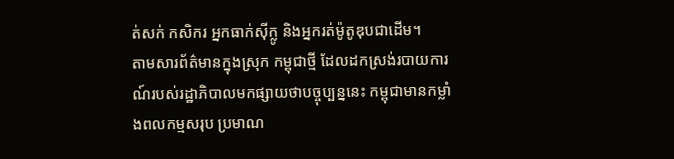ត់សក់ កសិករ អ្នកធាក់ស៊ីក្លូ និងអ្នករត់ម៉ូតូឌុបជាដើម។
តាមសារព័ត៌មានក្នុងស្រុក កម្ពុជាថ្មី ដែលដកស្រង់របាយការណ៍របស់រដ្ឋាភិបាលមកផ្សាយថាបច្ចុប្បន្ននេះ កម្ពុជាមានកម្លាំងពលកម្មសរុប ប្រមាណ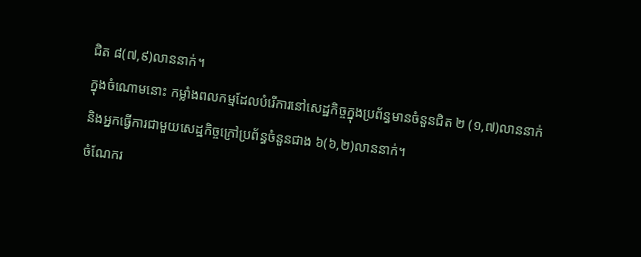ជិត ៨(៧,៩)លាននាក់។
ក្នុងចំណោមនោះ កម្លាំងពលកម្មដែលបំរើការនៅសេដ្ឋកិច្ចក្នុងប្រព័ន្ធមានចំនួនជិត ២ (១,៧)លាននាក់ និងអ្នកធ្វើការជាមួយសេដ្ឋកិច្ចក្រៅប្រព័ន្ធចំនួនជាង ៦(៦,២)លាននាក់។
ចំណែករ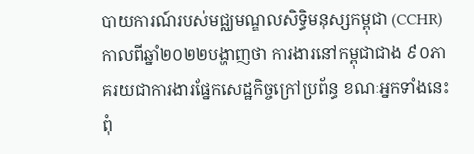បាយការណ៍របស់មជ្ឈមណ្ឌលសិទ្ធិមនុស្សកម្ពុជា (CCHR) កាលពីឆ្នាំ២០២២បង្ហាញថា ការងារនៅកម្ពុជាជាង ៩០ភាគរយជាការងារផ្នែកសេដ្ឋកិច្ចក្រៅប្រព័ន្ធ ខណៈអ្នកទាំងនេះ ពុំ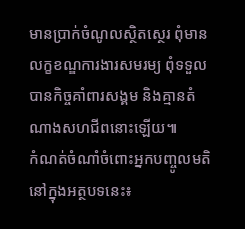មានប្រាក់ចំណូលស្ថិតស្ថេរ ពុំមានលក្ខខណ្ឌការងារសមរម្យ ពុំទទួលបានកិច្ចគាំពារសង្គម និងគ្មានតំណាងសហជីពនោះឡើយ៕
កំណត់ចំណាំចំពោះអ្នកបញ្ចូលមតិនៅក្នុងអត្ថបទនេះ៖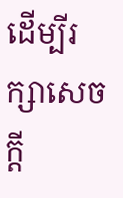ដើម្បីរក្សាសេចក្ដី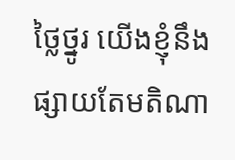ថ្លៃថ្នូរ យើងខ្ញុំនឹងផ្សាយតែមតិណា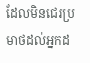ដែលមិនជេរប្រមាថដល់អ្នកដ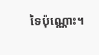ទៃប៉ុណ្ណោះ។